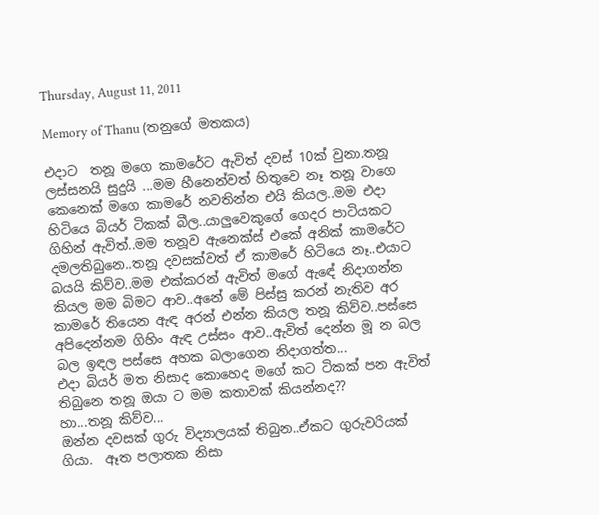Thursday, August 11, 2011

Memory of Thanu (තනුගේ මතකය)

එදාට  තනූ මගෙ කාමරේට ඇවිත් දවස් 10ක් වුනා.තනූ ලස්සනයි සුදුයි ...මම හීනෙන්වත් හිතුවෙ නෑ තනූ වාගෙ කෙනෙක් මගෙ කාමරේ නවතින්න එයි කියල..මම එදා හිටියෙ බියර් ටිකක් බීල..යාලුවෙකුගේ ගෙදර පාටියකට ගිහින් ඇවිත්..මම තනූව ඇනෙක්ස් එකේ අනික් කාමරේට දමලතිබුනෙ..තනූ දවසක්වත් ඒ කාමරේ හිටියෙ නෑ..එයාට බයයි කිව්ව..මම එක්කරන් ඇවිත් මගේ ඇඳේ නිදාගන්න කියල මම බිමට ආව..අනේ මේ පිස්සු කරන් නැතිව අර කාමරේ තියෙන ඇඳ අරන් එන්න කියල තනූ කිව්ව..පස්සෙ අපිදෙන්නම ගිහිං ඇඳ උස්සං ආව..ඇවිත් දෙන්න මූ න බල බල ඉඳල පස්සෙ අහක බලාගෙන නිදාගත්ත...
එදා බියර් මත නිසාද කොහෙද මගේ කට ටිකක් පන ඇවිත් තිබුනෙ තනූ ඔයා ට මම කතාවක් කියන්නද??
හා...තනූ කිව්ව...
ඔන්න දවසක් ගුරු විද්‍යාලයක් තිබුන..ඒකට ගුරුවරියක් ගියා.  ඈත පලාතක නිසා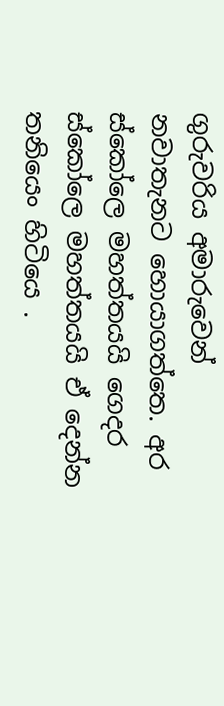ගුරුවරිය අමාරුවෙන් නවාතැනට හොයාගත්තෙ. අර ස්කෝලෙ මහත්තයයි ගෙදර ස්කෝලෙ මහත්තයයි ඒ දෙන්න තනියෙං හිටියෙ .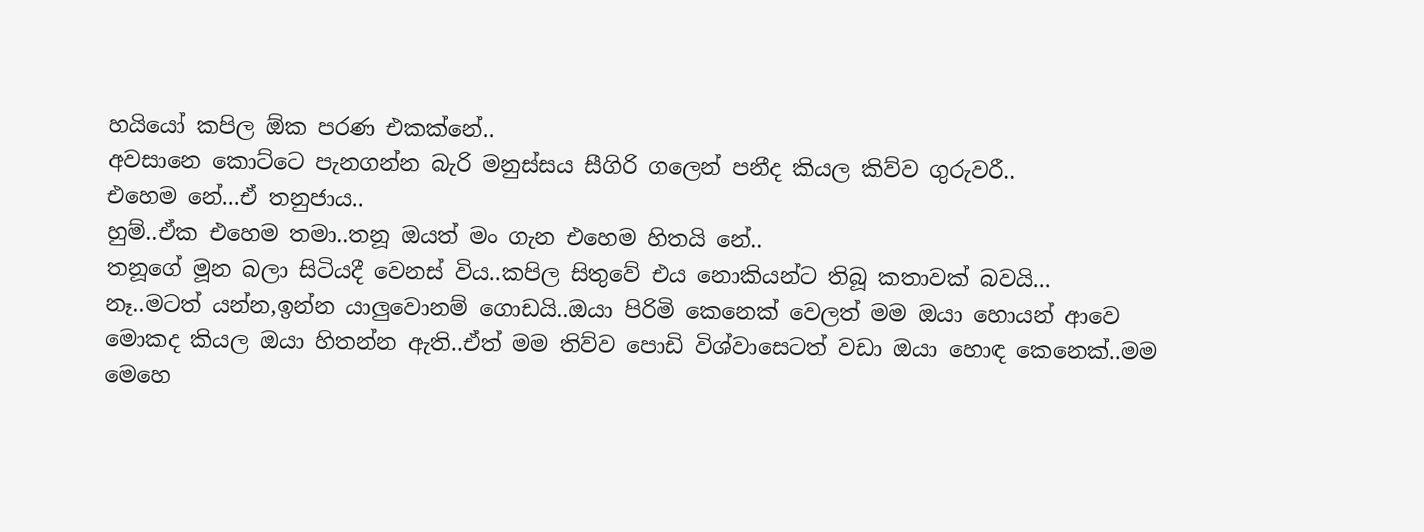හයියෝ කපිල ඕක පරණ එකක්නේ..
අවසානෙ කොට්ටෙ පැනගන්න බැරි මනුස්සය සීගිරි ගලෙන් පනීද කියල කිව්ව ගුරුවරී..
එහෙම නේ...ඒ තනුජාය..
හුම්..ඒක එහෙම තමා..තනූ ඔයත් මං ගැන එහෙම හිතයි නේ..
තනූගේ මූන බලා සිටියදී වෙනස් විය..කපිල සිතුවේ එය නොකියන්ට තිබූ කතාවක් බවයි...
නෑ..මටත් යන්න,ඉන්න යාලුවොනම් ගොඩයි..ඔයා පිරිමි කෙනෙක් වෙලත් මම ඔයා හොයන් ආවෙ මොකද කියල ඔයා හිතන්න ඇති..ඒත් මම තිව්ව පොඩි විශ්වාසෙටත් වඩා ඔයා හොඳ කෙනෙක්..මම මෙහෙ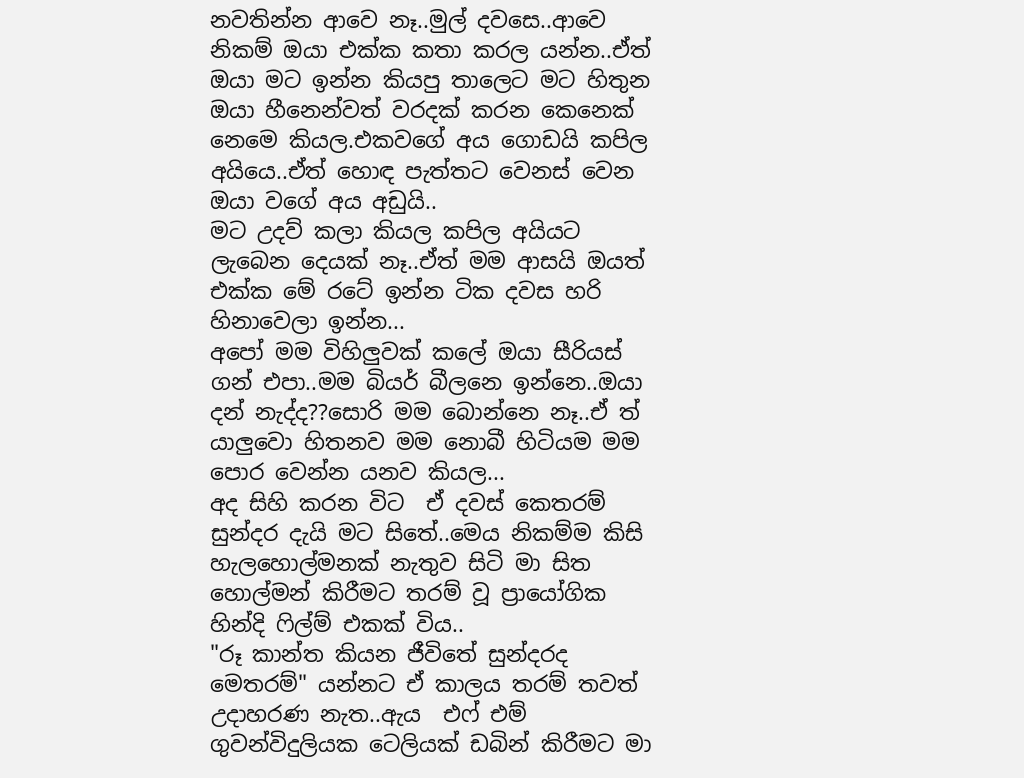නවතින්න ආවෙ නෑ..මුල් දවසෙ..ආවෙ නිකම් ඔයා එක්ක කතා කරල යන්න..ඒත් ඔයා මට ඉන්න කියපු තාලෙට මට හිතුන ඔයා හීනෙන්වත් වරදක් කරන කෙනෙක් නෙමෙ කියල.එකවගේ අය ගොඩයි කපිල අයියෙ..ඒත් හොඳ පැත්තට වෙනස් වෙන ඔයා වගේ අය අඩුයි..
මට උදව් කලා කියල කපිල අයියට ලැබෙන දෙයක් නෑ..ඒත් මම ආසයි ඔයත් එක්ක මේ රටේ ඉන්න ටික දවස හරි හිනාවෙලා ඉන්න...
අපෝ මම විහිලුවක් කලේ ඔයා සීරියස් ගන් එපා..මම බියර් බීලනෙ ඉන්නෙ..ඔයා දන් නැද්ද??සොරි මම බොන්නෙ නෑ..ඒ ත් යාලුවො හිතනව මම නොබී හිටියම මම පොර වෙන්න යනව කියල...
අද සිහි කරන විට  ඒ දවස් කෙතරම් සුන්දර දැයි මට සිතේ..මෙය නිකම්ම කිසි හැලහොල්මනක් නැතුව සිටි මා සිත හොල්මන් කිරීමට තරම් වූ ප්‍රායෝගික හින්දි ෆිල්ම් එකක් විය..
"රූ කාන්ත කියන ජීවිතේ සුන්දරද මෙතරම්" යන්නට ඒ කාලය තරම් තවත් උදාහරණ නැත..ඇය  එෆ් එම් ගුවන්විදුලියක ටෙලියක් ඩබින් කිරීමට මා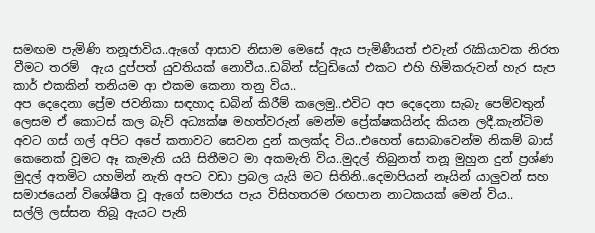සමඟම පැමිණි තනූජාවිය..ඇගේ ආසාව නිසාම මෙසේ ඇය පැමිණීයත් එවැන් රැකියාවක නිරත වීමට තරම්  ඇය දුප්පත් යුවතියක් නොවීය..ඩබින් ස්ටුඩියෝ එකට එහි හිමිකරුවන් හැර සැප කාර් එකකින් තනියම ආ එකම කෙනා තනු විය..
අප දෙදෙනා ප්‍රේම ජවනිකා සඳහාද ඩබින් කිරීම් කලෙමු..එවිට අප දෙදෙනා සැබැ පෙම්වතුන් ලෙසම ඒ කොටස් කල බැව් අධ්‍යක්ෂ මහත්වරුන් මෙන්ම ප්‍රේක්ෂකයින්ද කියන ලදී.කැන්ටිම අවට ගස් ගල් අපිට අපේ කතාවට සෙවන දුන් කලක්ද විය..එහෙත් සොබාවෙන්ම නිකම් බාස් කෙනෙක් වූමට ඈ කැමැති යයි සිතීමට මා අකමැති විය..මුදල් තිබුනත් තනූ මුහුන දුන් ප්‍රශ්ණ මුදල් අතමිට යහමින් නැති අපට වඩා ප්‍රබල යැයි මට සිතිනි..දෙමාපියන් නෑයින් යාලුවන් සහ සමාජයෙන් විශේෂීත වූ ඇගේ සමාජය පැය විසිහතරම රඟපාන නාටකයක් මෙන් විය..
සල්ලි ලස්සන තිබූ ඇයට පැනි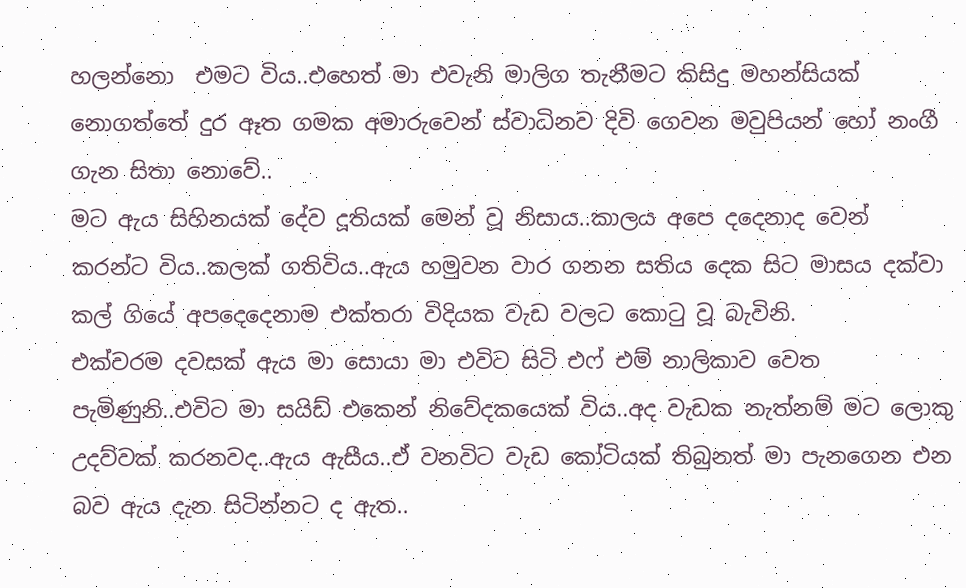හලන්නො  එමට විය..එහෙත් මා එවැනි මාලිග තැනීමට කිසිදු මහන්සියක් නොගත්තේ දුර ඈත ගමක අමාරුවෙන් ස්වාධිනව දිවි ගෙවන මවුපියන් හෝ නංගී ගැන සිතා නොවේ..
මට ඇය සිහිනයක් දේව දූතියක් මෙන් වූ නිසාය..කාලය අපෙ දදෙනාද වෙන් කරන්ට විය..කලක් ගතිවිය..ඇය හමුවන වාර ගනන සතිය දෙක සිට මාසය දක්වා කල් ගියේ අපදෙදෙනාම එක්තරා විදියක වැඩ වලට කොටු වූ බැවිනි.
එක්වරම දවසක් ඇය මා සොයා මා එවිට සිටි එෆ් එම් නාලිකාව වෙත පැමිණුනි..එවිට මා සයිඩ් එකෙන් නිවේදකයෙක් විය..අද වැඩක නැත්නම් මට ලොකු උදව්වක් කරනවද..ඇය ඇසීය..ඒ වනවිට වැඩ කෝටියක් තිබුනත් මා පැනගෙන එන බව ඇය දැන සිටින්නට ද ඇත..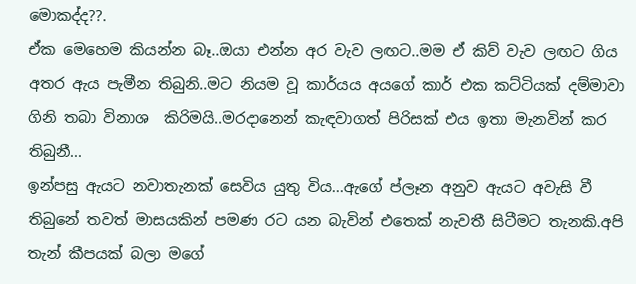මොකද්ද??.
ඒක මෙහෙම කියන්න බෑ..ඔයා එන්න අර වැව ලඟට..මම ඒ කිව් වැව ලඟට ගිය අතර ඇය පැමීන තිබුනි..මට නියම වූ කාර්යය අයගේ කාර් එක කට්ටියක් දම්මාවා ගිනි තබා විනාශ  කිරිමයි..මරදානෙන් කැඳවාගත් පිරිසක් එය ඉතා මැනවින් කර තිබුනී...
ඉන්පසු ඇයට නවාතැනක් සෙවිය යුතු විය...ඇගේ ප්ලෑන අනුව ඇයට අවැසි වී තිබුනේ තවත් මාසයකින් පමණ රට යන බැවින් එතෙක් නැවතී සිටීමට තැනකි.අපි තැන් කීපයක් බලා මගේ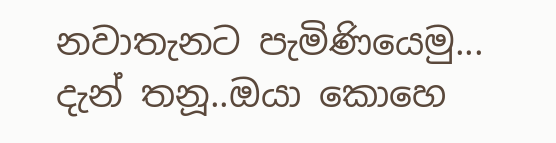නවාතැනට පැමිණියෙමු...
දැන් තනූ..ඔයා කොහෙ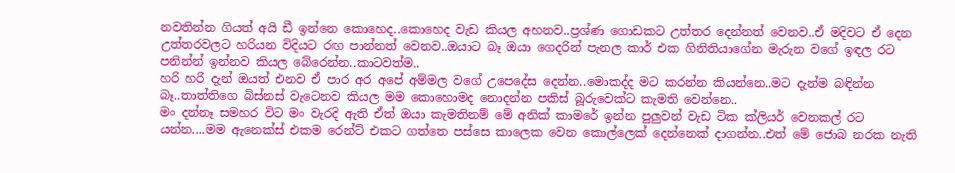නවතින්න ගියත් අයි ඩී ඉන්නෙ කොහෙද..කොහෙද වැඩ කියල අහනව..ප්‍රශ්ණ ගොඩකට උත්තර දෙන්නත් වෙනව..ඒ මදිවට ඒ දෙන උත්තරවලට හරියන විදියට රඟ පාන්නත් වෙනව..ඔයාට බෑ ඔයා ගෙදරින් පැනල කාර් එක ගිනිතියාගේන මැරුන වගේ ඉඳල රට පනින්න් ඉන්නව කියල බේරෙන්න..කාටවත්ම..
හරි හරි දැන් ඔයත් එනව ඒ පාර අර අපේ අම්මල වගේ උපෙදේස දෙන්න..මොකද්ද මට කරන්න කියන්නෙ..මට දැන්ම බඳින්න බෑ..තාත්තිගෙ බිස්නස් වැටෙනව කියල මම කොහොමද නොදන්න පකිස් බූරුවෙක්ට කැමති වෙන්නෙ..
මං දන්නෑ සමහර විට මං වැරදි ඇති ඒත් ඔයා කැමතිනම් මේ අනික් කාමරේ ඉන්න පුලුවන් වැඩ ටික ක්ලියර් වෙනකල් රට යන්න....මම ඇනෙක්ස් එකම රෙන්ට් එකට ගත්තෙ පස්සෙ කාලෙක වෙන කොල්ලෙක් දෙන්නෙක් දාගන්න..එත් මේ ජොබ නරක නැති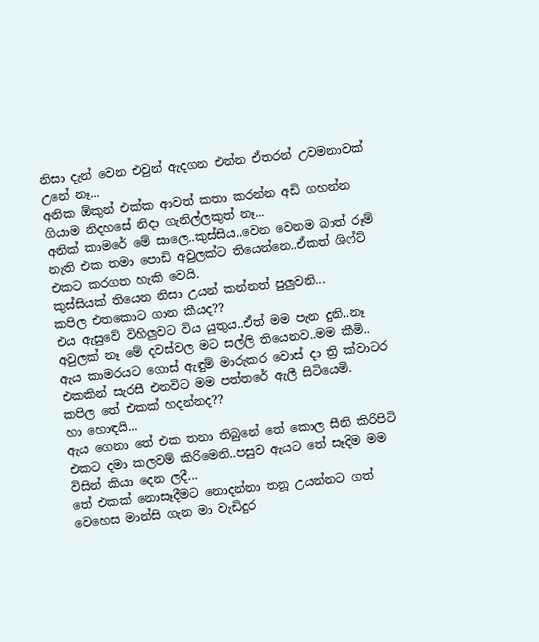නිසා දැන් වෙන එවුන් ඇදගන එන්න ඒතරන් උවමනාවක් උනේ නෑ...
අනික ඕකුන් එක්ක ආවත් කතා කරන්න අඩි ගහන්න ගියාම නිදහසේ නිදා ගැනිල්ලකුත් නෑ...
අනික් කාමරේ මේ සාලෙ..කුස්සිය..වෙන වෙනම බාත් රූම් නැති එක තමා පොඩි අවුලක්ට තියෙන්නෙ..ඒකත් ශිෆ්ට් එකට කරගත හැකි වෙයි.
කුස්සියක් තියෙන නිසා උයන් කන්නත් පුලුවනි...
කපිල එතකොට ගාන කීයද??
එය ඇසුවේ විහිලුවට විය යුතුය..ඒත් මම පැන දුනි..නෑ අවුලක් නෑ මේ දවස්වල මට සල්ලි තියෙනව..මම කීමි..
ඇය කාමරයට ගොස් ඇඳුම් මාරුකර වොස් දා ත්‍රි ක්වාටර එකකින් සැරසී එනවිට මම පත්තරේ ඇලී සිටියෙමි.
කපිල තේ එකක් හදන්නද??
හා හොඳයි...
ඇය ගෙනා තේ එක තනා තිබුනේ තේ කොල සීනි කිරිපිටි එකට දමා කලවම් කිරිමෙනි..පසුව ඇයට තේ සෑදිම මම  විසින් කියා දෙන ලදී...
තේ එකක් නොසෑදීමට නොදන්නා තනූ උයන්නට ගත් වෙහෙස මාන්සි ගැන මා වැඩිදුර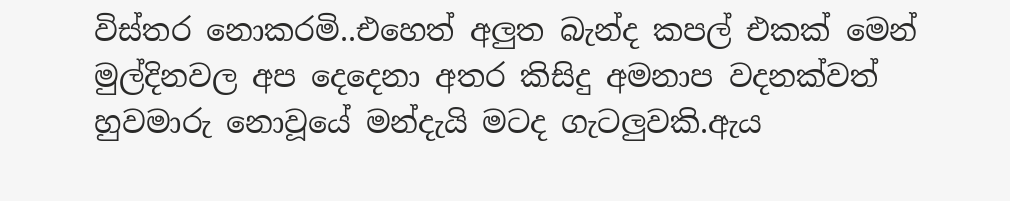විස්තර නොකරමි..එහෙත් අලුත බැන්ද කපල් එකක් මෙන් මුල්දිනවල අප දෙදෙනා අතර කිසිදු අමනාප වදනක්වත් හුවමාරු නොවූයේ මන්දැයි මටද ගැටලුවකි.ඇය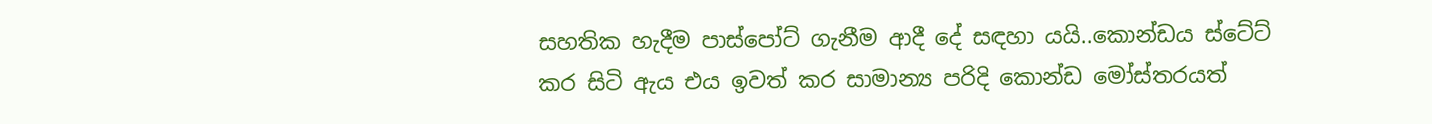සහතික හැදීම පාස්පෝට් ගැනීම ආදී දේ සඳහා යයි..කොන්ඩය ස්ටේට් කර සිටි ඇය එය ඉවත් කර සාමාන්‍ය පරිදි කොන්ඩ මෝස්තරයත්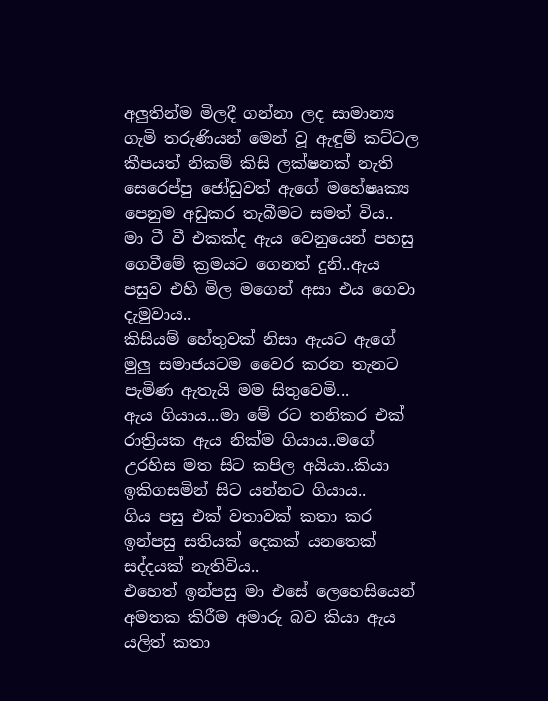අලුතින්ම මිලදී ගන්නා ලද සාමාන්‍ය  ගැමි තරුණියන් මෙන් වූ ඇඳුම් කට්ටල කීපයත් නිකම් කිසි ලක්ෂනක් නැති සෙරෙප්පු ජෝඩුවත් ඇගේ මහේෂෘක්‍ය පෙනුම අඩුකර තැබීමට සමත් විය..
මා ටී වී එකක්ද ඇය වෙනුයෙන් පහසු ගෙවීමේ ක්‍රමයට ගෙනත් දුනි..ඇය පසුව එහි මිල මගෙන් අසා එය ගෙවා දැමුවාය..
කිසියම් හේතුවක් නිසා ඇයට ඇගේ මුලු සමාජයටම වෛර කරන තැනට පැමිණ ඇතැයි මම සිතුවෙමි...
ඇය ගියාය...මා මේ රට තනිකර එක් රාත්‍රියක ඇය නික්ම ගියාය..මගේ උරහිස මත සිට කපිල අයියා..කියා ඉකිගසමින් සිට යන්නට ගියාය..
ගිය පසු එක් වතාවක් කතා කර ඉන්පසු සතියක් දෙකක් යනතෙක් සද්දයක් නැතිවිය..
එහෙත් ඉන්පසු මා එසේ ලෙහෙසියෙන් අමතක කිරීම අමාරු බව කියා ඇය යලිත් කතා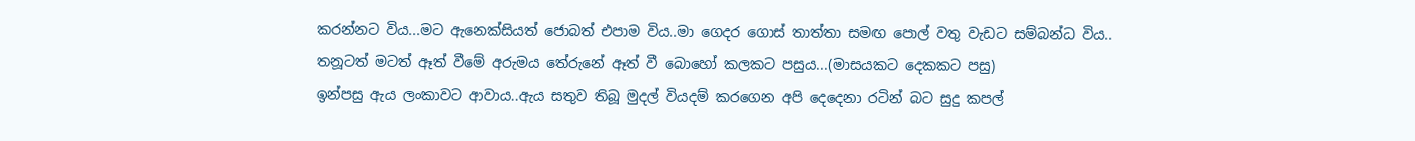කරන්නට විය...මට ඇනෙක්සියත් ජොබත් එපාම විය..මා ගෙදර ගොස් තාත්තා සමඟ පොල් වතු වැඩට සම්බන්ධ විය..
තනූටත් මටත් ඈත් වීමේ අරුමය තේරුනේ ඈත් වී බොහෝ කලකට පසුය...(මාසයකට දෙකකට පසු)
ඉන්පසු ඇය ලංකාවට ආවාය..ඇය සතුව තිබූ මුදල් වියදම් කරගෙන අපි දෙදෙනා රටින් බට සුදු කපල්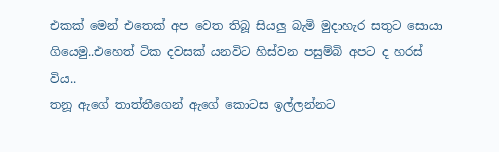එකක් මෙන් එතෙක් අප වෙත තිබූ සියලු බැමි මුදාහැර සතුට සොයා ගියෙමු..එහෙත් ටික දවසක් යනවිට හිස්වන පසුම්බි අපට ද හරස් විය..
තනූ ඇගේ තාත්තීගෙන් ඇගේ කොටස ඉල්ලන්නට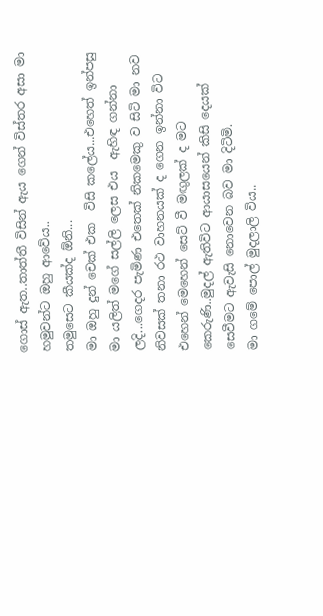ගොස් ඇත..තාත්තී විසින් ඇය ගෙන් විස්තර අසා මා හමුවන්ට ඔහු ආවේය..
තමුසෙට කීයක්ද ඕනි...
මා ඔහු දුන් චෙක් එක  විසි කලේය...එහෙත් ඉන්පසු මා යලිත් මගේ සල්ලි ලෙස එය  ඇහිඳ ගන්නා ලදි...ගෙදර පැමිණ එතෙක් නිකමෙකු ව සිටි මා නව නිවසක් තනා රථ වාහනයක් ද ගෙන ඉන්නා විට එහෙන් මෙහෙන් සෙට් වී මඟුලක් ද මට කෙරුණි..මුදල් ඇතිවිට ආයාසයෙන් කිසි දෙයක් සෙවීමට ඇවැසි නොවෙන බව මා දිටිමි.
මා ගමේ පොල් මුදලාලි විය..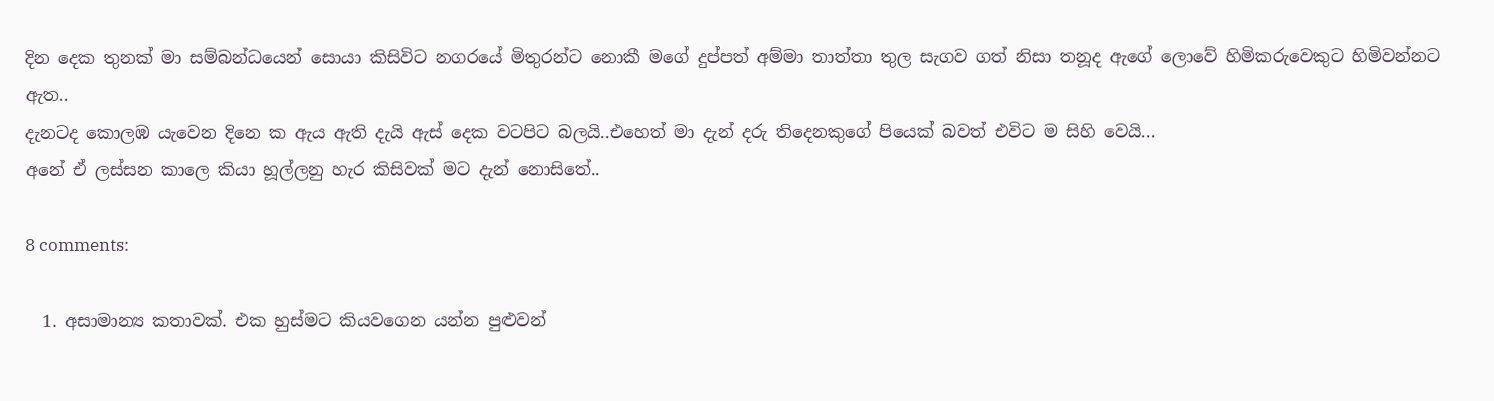දින දෙක තුනක් මා සම්බන්ධයෙන් සොයා කිසිවිට නගරයේ මිතුරන්ට නොකී මගේ දුප්පත් අම්මා තාත්තා තුල සැගව ගත් නිසා තනූද ඇගේ ලොවේ හිමිකරුවෙකුට හිමිවන්නට ඇත..
දැනටද කොලඹ යැවෙන දිනෙ ක ඇය ඇති දැයි ඇස් දෙක වටපිට බලයි..එහෙත් මා දැන් දරු තිදෙනකුගේ පියෙක් බවත් එවිට ම සිහි වෙයි...
අනේ ඒ ලස්සන කාලෙ කියා හූල්ලනු හැර කිසිවක් මට දැන් නොසිතේ..

8 comments:

  1. අසාමාන්‍ය කතාවක්. එක හුස්මට කියවගෙන යන්න පුළුවන්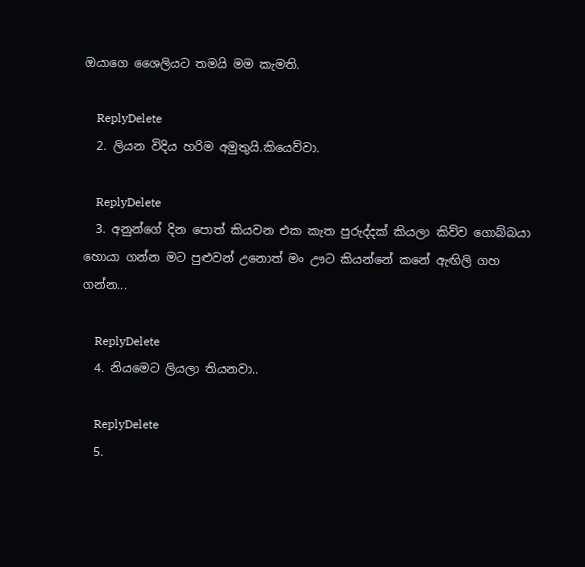ඔයාගෙ ශෛලියට තමයි මම කැමති.

    ReplyDelete
  2. ලියන විදිය හරිම අමුතුයි.කියෙව්වා.

    ReplyDelete
  3. අනුන්ගේ දින පොත් කියවන එක කැත පුරුද්දක් කියලා කිව්ව ගොබ්බයා හොයා ගන්න මට පුළුවන් උනොත් මං ඌට කියන්නේ කනේ ඇඟිලි ගහ ගන්න...

    ReplyDelete
  4. නියමෙට ලියලා තියනවා..

    ReplyDelete
  5.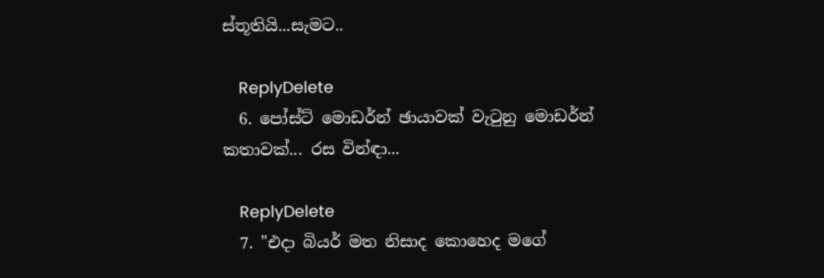ස්තූතියි...සැමට..

    ReplyDelete
  6. පෝස්ට් මොඩර්න් ඡායාවක් වැටුනු මොඩර්න් කතාවක්... රස වින්ඳා...

    ReplyDelete
  7. "එදා බියර් මත නිසාද කොහෙද මගේ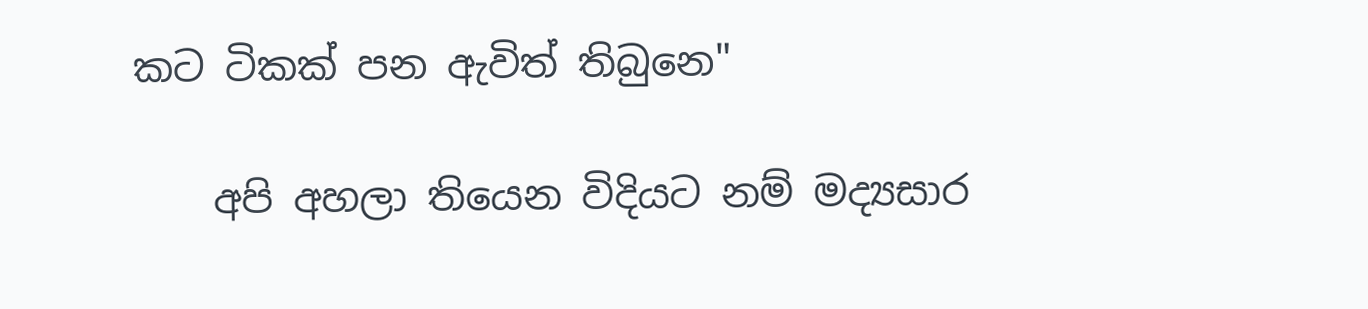කට ටිකක් පන ඇවිත් තිබුනෙ"

    අපි අහලා තියෙන විදියට නම් මද්‍යසාර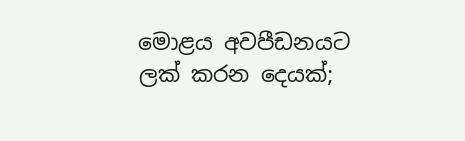මොළය අවපීඩනයට ලක් කරන දෙයක්;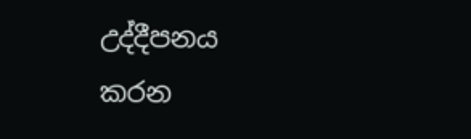උද්දීපනය කරන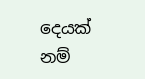දෙයක් නම්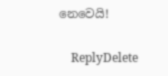නෙවෙයි!

    ReplyDelete